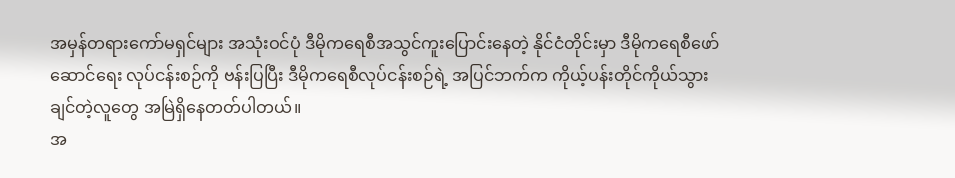အမှန်တရားကော်မရှင်များ အသုံးဝင်ပုံ ဒီမိုကရေစီအသွင်ကူးပြောင်းနေတဲ့ နိုင်ငံတိုင်းမှာ ဒီမိုကရေစီဖော်ဆောင်ရေး လုပ်ငန်းစဉ်ကို ဗန်းပြပြီး ဒီမိုကရေစီလုပ်ငန်းစဉ်ရဲ့ အပြင်ဘက်က ကိုယ့်ပန်းတိုင်ကိုယ်သွားချင်တဲ့လူတွေ အမြဲရှိနေတတ်ပါတယ်။
အ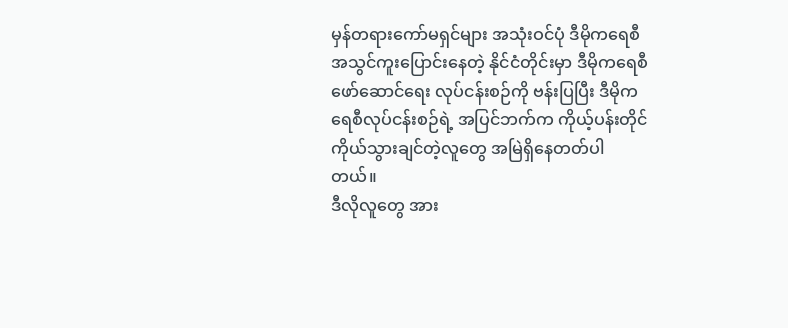မှန်တရားကော်မရှင်များ အသုံးဝင်ပုံ ဒီမိုကရေစီအသွင်ကူးပြောင်းနေတဲ့ နိုင်ငံတိုင်းမှာ ဒီမိုကရေစီ
ဖော်ဆောင်ရေး လုပ်ငန်းစဉ်ကို ဗန်းပြပြီး ဒီမိုကရေစီလုပ်ငန်းစဉ်ရဲ့ အပြင်ဘက်က ကိုယ့်ပန်းတိုင်
ကိုယ်သွားချင်တဲ့လူတွေ အမြဲရှိနေတတ်ပါတယ်။
ဒီလိုလူတွေ အား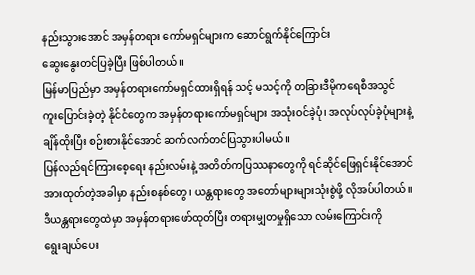နည်းသွားအောင် အမှန်တရား ကော်မရှင်များက ဆောင်ရွက်နိုင်ကြောင်း
ဆွေးနွေးတင်ပြခဲ့ပြီး ဖြစ်ပါတယ်။
မြန်မာပြည်မှာ အမှန်တရားကော်မရှင်ထားရှိရန် သင့် မသင့်ကို တခြားဒီမိုကရေစီအသွင်
ကူးပြောင်းခဲ့တဲ့ နိုင်ငံတွေက အမှန်တရားကော်မရှင်များ အသုံးဝင်ခဲ့ပုံ၊ အလုပ်လုပ်ခဲ့ပုံများနဲ့
ချိန်ထိုးပြီး စဉ်းစားနိုင်အောင် ဆက်လက်တင်ပြသွားပါမယ်။
ပြန်လည်ရင်ကြားစေ့ရေး နည်းလမ်းနဲ့ အတိတ်ကပြဿနာတွေကို ရင်ဆိုင်ဖြေရှင်းနိုင်အောင်
အားထုတ်တဲ့အခါမှာ နည်းစနစ်တွေ၊ ယန္တရားတွေ အတော်များများသုံးစွဲဖို့ လိုအပ်ပါတယ်။
ဒီယန္တရားတွေထဲမှာ အမှန်တရားဖော်ထုတ်ပြီး တရားမျှတမှုရှိသော လမ်းကြောင်းကို
ရွေးချယ်ပေး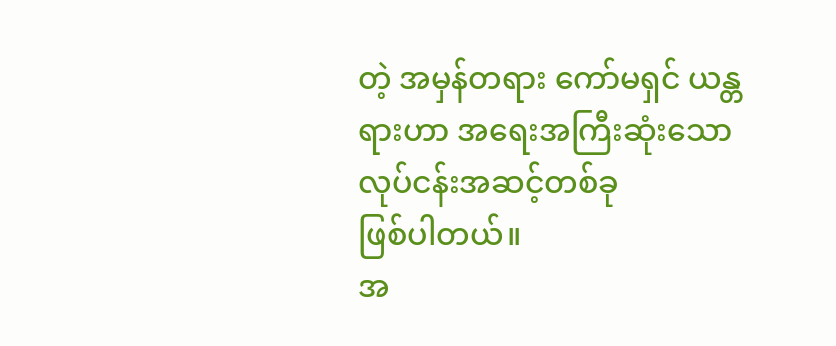တဲ့ အမှန်တရား ကော်မရှင် ယန္တရားဟာ အရေးအကြီးဆုံးသော လုပ်ငန်းအဆင့်တစ်ခု
ဖြစ်ပါတယ်။
အ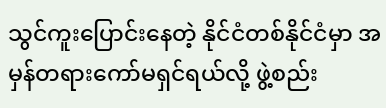သွင်ကူးပြောင်းနေတဲ့ နိုင်ငံတစ်နိုင်ငံမှာ အမှန်တရားကော်မရှင်ရယ်လို့ ဖွဲ့စည်း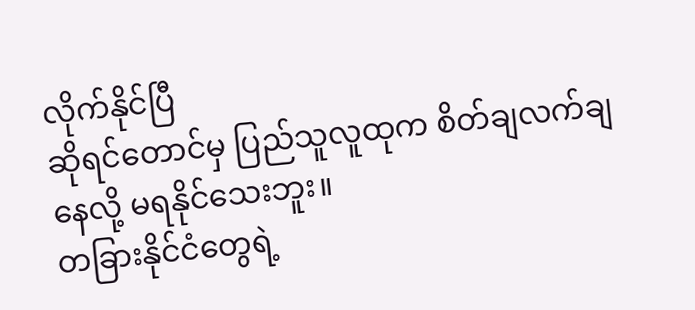လိုက်နိုင်ပြီ
ဆိုရင်တောင်မှ ပြည်သူလူထုက စိတ်ချလက်ချနေလို့ မရနိုင်သေးဘူး။
တခြားနိုင်ငံတွေရဲ့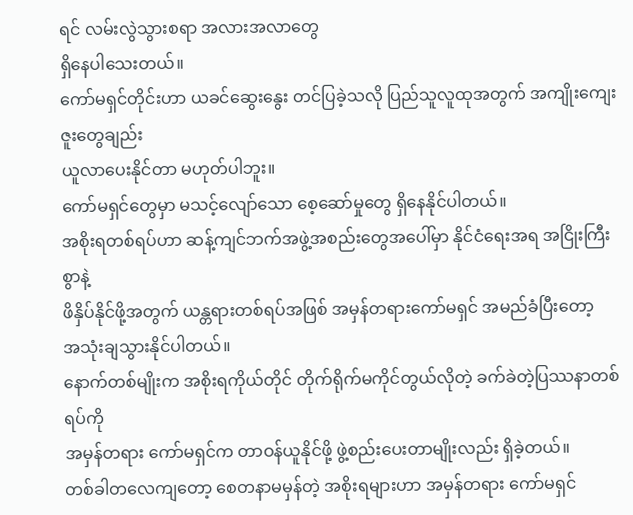ရင် လမ်းလွဲသွားစရာ အလားအလာတွေ
ရှိနေပါသေးတယ်။
ကော်မရှင်တိုင်းဟာ ယခင်ဆွေးနွေး တင်ပြခဲ့သလို ပြည်သူလူထုအတွက် အကျိုးကျေးဇူးတွေချည်း
ယူလာပေးနိုင်တာ မဟုတ်ပါဘူး။
ကော်မရှင်တွေမှာ မသင့်လျော်သော စေ့ဆော်မှုတွေ ရှိနေနိုင်ပါတယ်။
အစိုးရတစ်ရပ်ဟာ ဆန့်ကျင်ဘက်အဖွဲ့အစည်းတွေအပေါ်မှာ နိုင်ငံရေးအရ အငြိုးကြီးစွာနဲ့
ဖိနှိပ်နိုင်ဖို့အတွက် ယန္တရားတစ်ရပ်အဖြစ် အမှန်တရားကော်မရှင် အမည်ခံပြီးတော့
အသုံးချသွားနိုင်ပါတယ်။
နောက်တစ်မျိုးက အစိုးရကိုယ်တိုင် တိုက်ရိုက်မကိုင်တွယ်လိုတဲ့ ခက်ခဲတဲ့ပြဿနာတစ်ရပ်ကို
အမှန်တရား ကော်မရှင်က တာဝန်ယူနိုင်ဖို့ ဖွဲ့စည်းပေးတာမျိုးလည်း ရှိခဲ့တယ်။
တစ်ခါတလေကျတော့ စေတနာမမှန်တဲ့ အစိုးရများဟာ အမှန်တရား ကော်မရှင်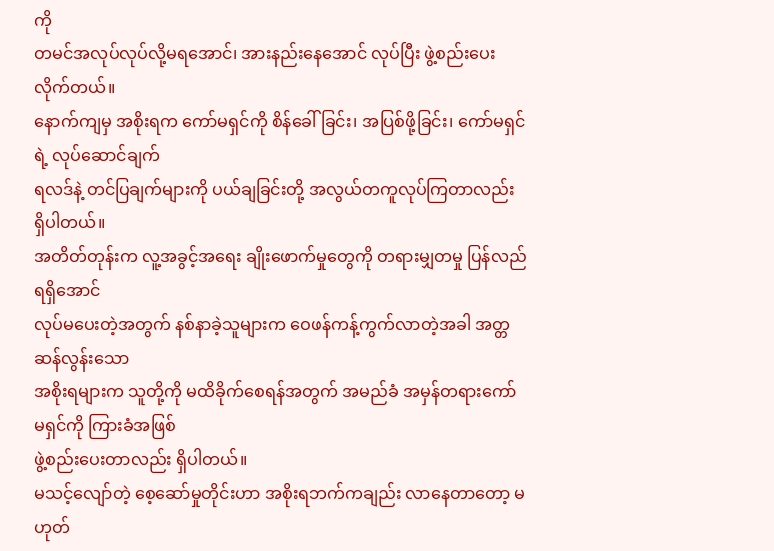ကို
တမင်အလုပ်လုပ်လို့မရအောင်၊ အားနည်းနေအောင် လုပ်ပြီး ဖွဲ့စည်းပေးလိုက်တယ်။
နောက်ကျမှ အစိုးရက ကော်မရှင်ကို စိန်ခေါ်ခြင်း၊ အပြစ်ဖို့ခြင်း၊ ကော်မရှင်ရဲ့ လုပ်ဆောင်ချက်
ရလဒ်နဲ့ တင်ပြချက်များကို ပယ်ချခြင်းတို့ အလွယ်တကူလုပ်ကြတာလည်း ရှိပါတယ်။
အတိတ်တုန်းက လူ့အခွင့်အရေး ချိုးဖောက်မှုတွေကို တရားမျှတမှု ပြန်လည်ရရှိအောင်
လုပ်မပေးတဲ့အတွက် နစ်နာခဲ့သူများက ဝေဖန်ကန့်ကွက်လာတဲ့အခါ အတ္တဆန်လွန်းသော
အစိုးရများက သူတို့ကို မထိခိုက်စေရန်အတွက် အမည်ခံ အမှန်တရားကော်မရှင်ကို ကြားခံအဖြစ်
ဖွဲ့စည်းပေးတာလည်း ရှိပါတယ်။
မသင့်လျော်တဲ့ စေ့ဆော်မှုတိုင်းဟာ အစိုးရဘက်ကချည်း လာနေတာတော့ မဟုတ်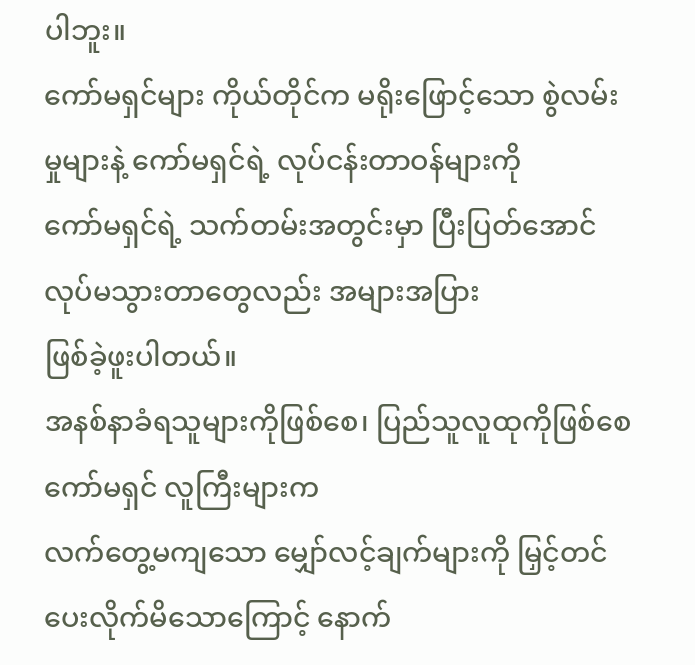ပါဘူး။
ကော်မရှင်များ ကိုယ်တိုင်က မရိုးဖြောင့်သော စွဲလမ်းမှုများနဲ့ ကော်မရှင်ရဲ့ လုပ်ငန်းတာဝန်များကို
ကော်မရှင်ရဲ့ သက်တမ်းအတွင်းမှာ ပြီးပြတ်အောင် လုပ်မသွားတာတွေလည်း အများအပြား
ဖြစ်ခဲ့ဖူးပါတယ်။
အနစ်နာခံရသူများကိုဖြစ်စေ၊ ပြည်သူလူထုကိုဖြစ်စေ ကော်မရှင် လူကြီးများက
လက်တွေ့မကျသော မျှော်လင့်ချက်များကို မြှင့်တင်ပေးလိုက်မိသောကြောင့် နောက်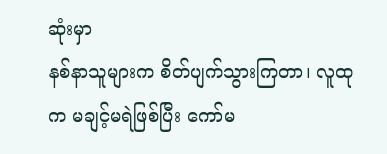ဆုံးမှာ
နစ်နာသူများက စိတ်ပျက်သွားကြတာ၊ လူထုက မချင့်မရဲဖြစ်ပြီး ကော်မ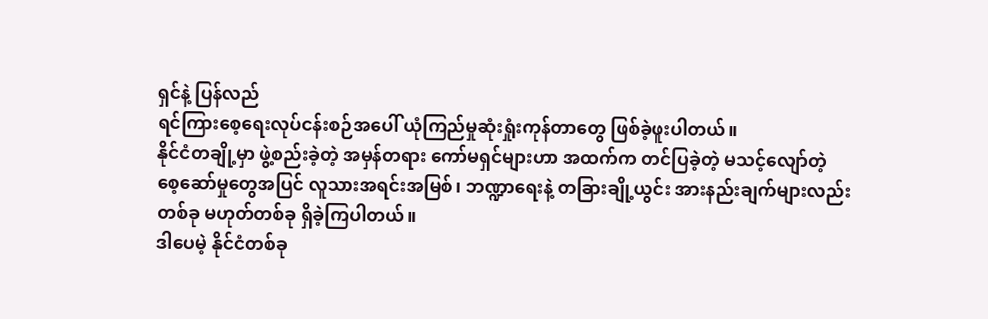ရှင်နဲ့ ပြန်လည်
ရင်ကြားစေ့ရေးလုပ်ငန်းစဉ်အပေါ် ယုံကြည်မှုဆုံးရှုံးကုန်တာတွေ ဖြစ်ခဲ့ဖူးပါတယ်။
နိုင်ငံတချို့မှာ ဖွဲ့စည်းခဲ့တဲ့ အမှန်တရား ကော်မရှင်များဟာ အထက်က တင်ပြခဲ့တဲ့ မသင့်လျော်တဲ့
စေ့ဆော်မှုတွေအပြင် လူသားအရင်းအမြစ်၊ ဘဏ္ဍာရေးနဲ့ တခြားချို့ယွင်း အားနည်းချက်များလည်း
တစ်ခု မဟုတ်တစ်ခု ရှိခဲ့ကြပါတယ်။
ဒါပေမဲ့ နိုင်ငံတစ်ခု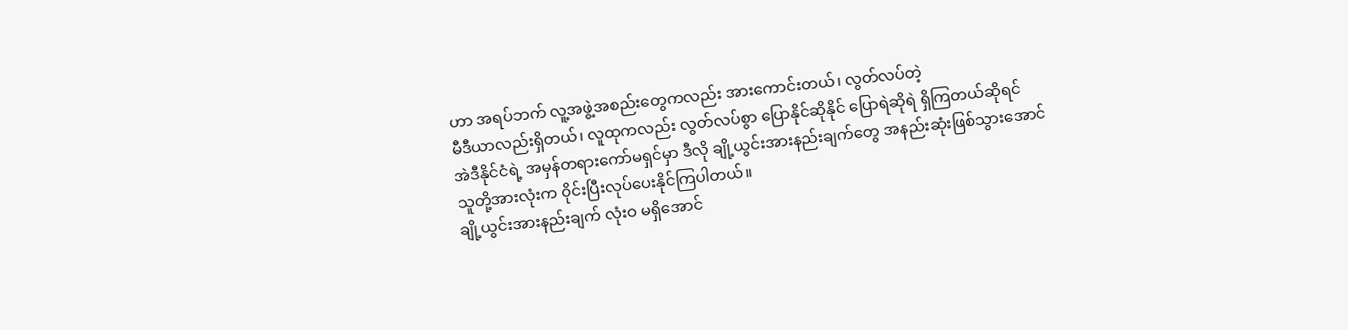ဟာ အရပ်ဘက် လူ့အဖွဲ့အစည်းတွေကလည်း အားကောင်းတယ်၊ လွတ်လပ်တဲ့
မီဒီယာလည်းရှိတယ်၊ လူထုကလည်း လွတ်လပ်စွာ ပြောနိုင်ဆိုနိုင် ပြောရဲဆိုရဲ ရှိကြတယ်ဆိုရင်
အဲဒီနိုင်ငံရဲ့ အမှန်တရားကော်မရှင်မှာ ဒီလို ချို့ယွင်းအားနည်းချက်တွေ အနည်းဆုံးဖြစ်သွားအောင်
သူတို့အားလုံးက ၀ိုင်းပြီးလုပ်ပေးနိုင်ကြပါတယ်။
ချို့ယွင်းအားနည်းချက် လုံးဝ မရှိအောင်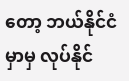တော့ ဘယ်နိုင်ငံမှာမှ လုပ်နိုင်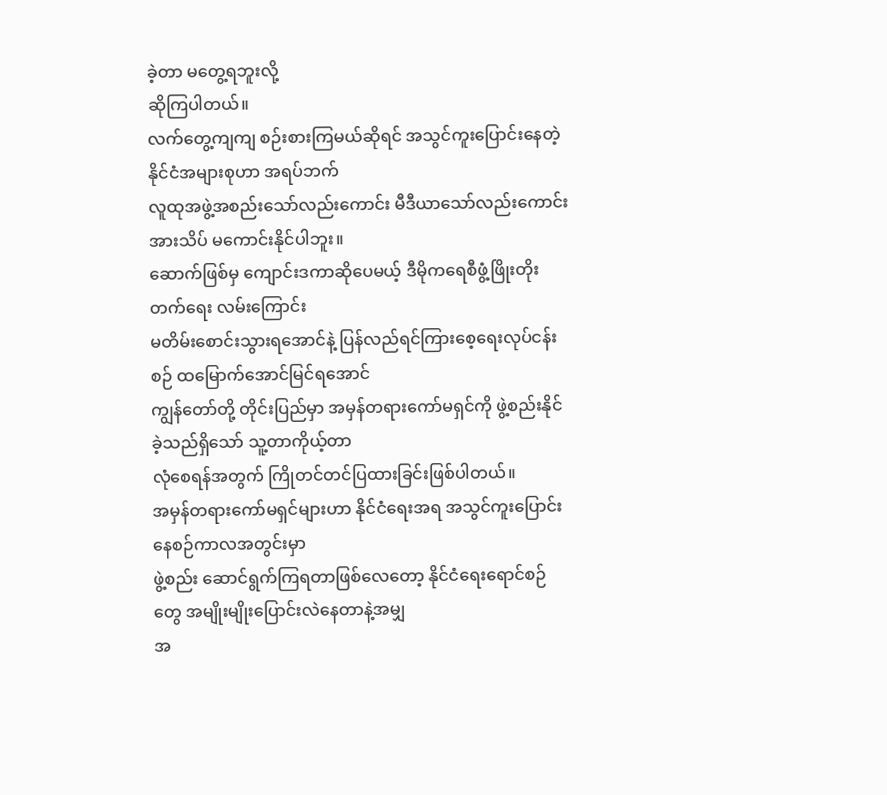ခဲ့တာ မတွေ့ရဘူးလို့
ဆိုကြပါတယ်။
လက်တွေ့ကျကျ စဉ်းစားကြမယ်ဆိုရင် အသွင်ကူးပြောင်းနေတဲ့ နိုင်ငံအများစုဟာ အရပ်ဘက်
လူထုအဖွဲ့အစည်းသော်လည်းကောင်း မီဒီယာသော်လည်းကောင်း အားသိပ် မကောင်းနိုင်ပါဘူး။
ဆောက်ဖြစ်မှ ကျောင်းဒကာဆိုပေမယ့် ဒီမိုကရေစီဖွံ့ဖြိုးတိုးတက်ရေး လမ်းကြောင်း
မတိမ်းစောင်းသွားရအောင်နဲ့ ပြန်လည်ရင်ကြားစေ့ရေးလုပ်ငန်းစဉ် ထမြောက်အောင်မြင်ရအောင်
ကျွန်တော်တို့ တိုင်းပြည်မှာ အမှန်တရားကော်မရှင်ကို ဖွဲ့စည်းနိုင်ခဲ့သည်ရှိသော် သူ့တာကိုယ့်တာ
လုံစေရန်အတွက် ကြိုတင်တင်ပြထားခြင်းဖြစ်ပါတယ်။
အမှန်တရားကော်မရှင်များဟာ နိုင်ငံရေးအရ အသွင်ကူးပြောင်းနေစဉ်ကာလအတွင်းမှာ
ဖွဲ့စည်း ဆောင်ရွက်ကြရတာဖြစ်လေတော့ နိုင်ငံရေးရောင်စဉ်တွေ အမျိုးမျိုးပြောင်းလဲနေတာနဲ့အမျှ
အ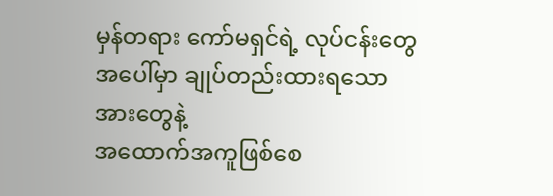မှန်တရား ကော်မရှင်ရဲ့ လုပ်ငန်းတွေအပေါ်မှာ ချုပ်တည်းထားရသော အားတွေနဲ့
အထောက်အကူဖြစ်စေ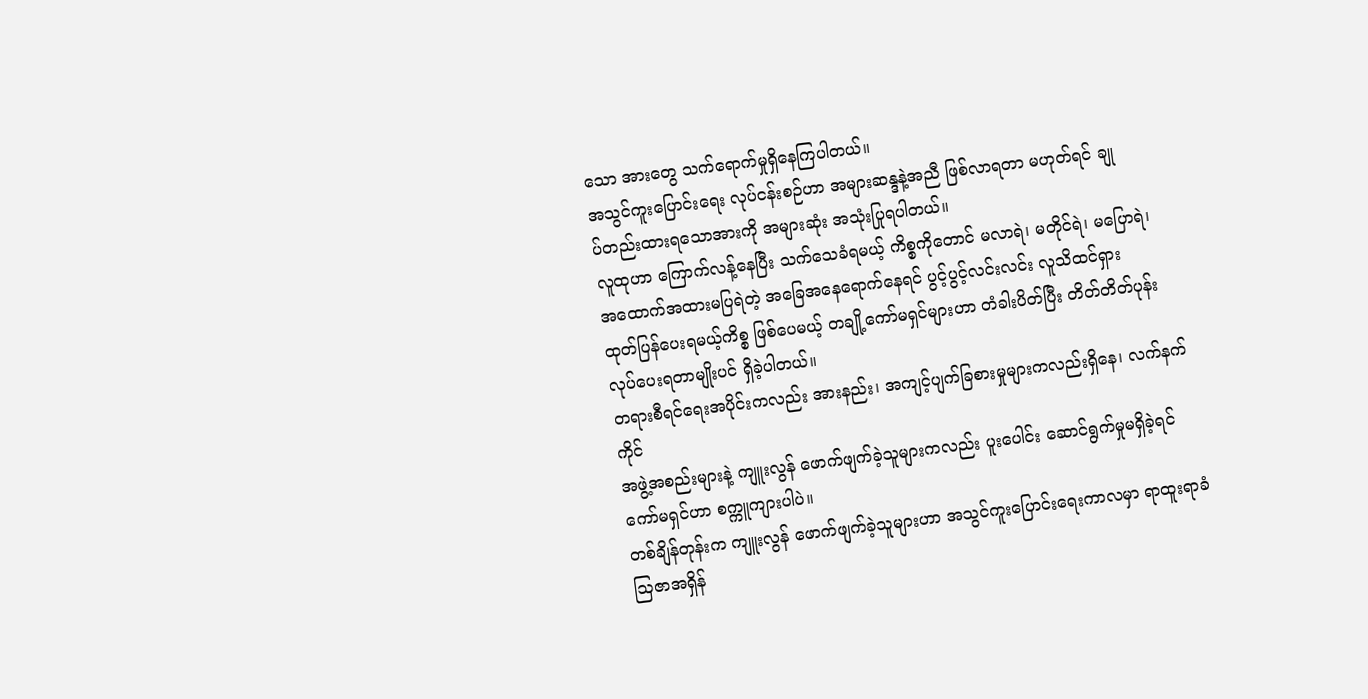သော အားတွေ သက်ရောက်မှုရှိနေကြပါတယ်။
အသွင်ကူးပြောင်းရေး လုပ်ငန်းစဉ်ဟာ အများဆန္ဒနဲ့အညီ ဖြစ်လာရတာ မဟုတ်ရင် ချု
ပ်တည်းထားရသောအားကို အများဆုံး အသုံးပြုရပါတယ်။
လူထုဟာ ကြောက်လန့်နေပြီး သက်သေခံရမယ့် ကိစ္စကိုတောင် မလာရဲ၊ မတိုင်ရဲ၊ မပြောရဲ၊
အထောက်အထားမပြရဲတဲ့ အခြေအနေရောက်နေရင် ပွင့်ပွင့်လင်းလင်း လူသိထင်ရှား
ထုတ်ပြန်ပေးရမယ့်ကိစ္စ ဖြစ်ပေမယ့် တချို့ကော်မရှင်များဟာ တံခါးပိတ်ပြီး တိတ်တိတ်ပုန်း
လုပ်ပေးရတာမျိုးပင် ရှိခဲ့ပါတယ်။
တရားစီရင်ရေးအပိုင်းကလည်း အားနည်း၊ အကျင့်ပျက်ခြစားမှုများကလည်းရှိနေ၊ လက်နက်ကိုင်
အဖွဲ့အစည်းများနဲ့ ကျူးလွန် ဖောက်ဖျက်ခဲ့သူများကလည်း ပူးပေါင်း ဆောင်ရွက်မှုမရှိခဲ့ရင်
ကော်မရှင်ဟာ စက္ကူကျားပါပဲ။
တစ်ချိန်တုန်းက ကျူးလွန် ဖောက်ဖျက်ခဲ့သူများဟာ အသွင်ကူးပြောင်းရေးကာလမှာ ရာထူးရာခံ
ဩဇာအရှိန်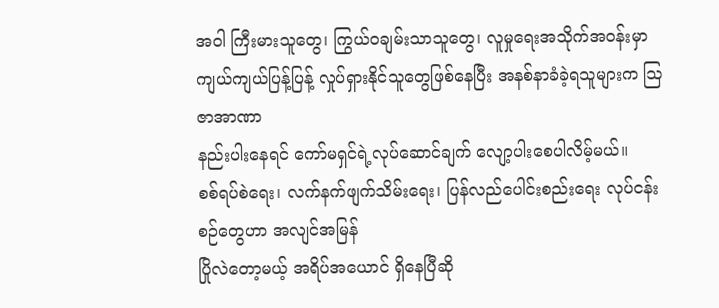အဝါ ကြီးမားသူတွေ၊ ကြွယ်ဝချမ်းသာသူတွေ၊ လူမှုရေးအသိုက်အဝန်းမှာ
ကျယ်ကျယ်ပြန့်ပြန့် လှုပ်ရှားနိုင်သူတွေဖြစ်နေပြီး အနစ်နာခံခဲ့ရသူများက ဩဇာအာဏာ
နည်းပါးနေရင် ကော်မရှင်ရဲ့လုပ်ဆောင်ချက် လျော့ပါးစေပါလိမ့်မယ်။
စစ်ရပ်စဲရေး၊ လက်နက်ဖျက်သိမ်းရေး၊ ပြန်လည်ပေါင်းစည်းရေး လုပ်ငန်းစဉ်တွေဟာ အလျင်အမြန်
ပြိုလဲတော့မယ့် အရိပ်အယောင် ရှိနေပြီဆို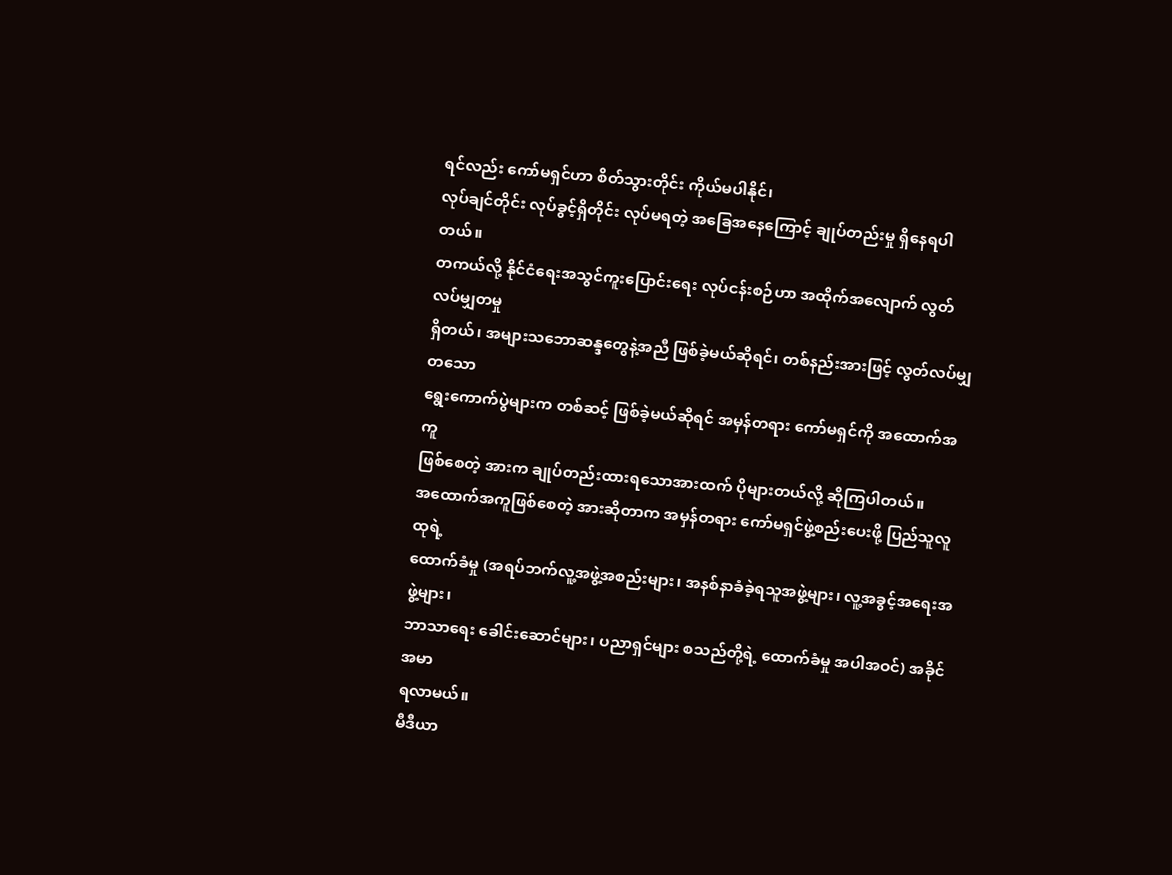ရင်လည်း ကော်မရှင်ဟာ စိတ်သွားတိုင်း ကိုယ်မပါနိုင်၊
လုပ်ချင်တိုင်း လုပ်ခွင့်ရှိတိုင်း လုပ်မရတဲ့ အခြေအနေကြောင့် ချုပ်တည်းမှု ရှိနေရပါတယ်။
တကယ်လို့ နိုင်ငံရေးအသွင်ကူးပြောင်းရေး လုပ်ငန်းစဉ်ဟာ အထိုက်အလျောက် လွတ်လပ်မျှတမှု
ရှိတယ်၊ အများသဘောဆန္ဒတွေနဲ့အညီ ဖြစ်ခဲ့မယ်ဆိုရင်၊ တစ်နည်းအားဖြင့် လွတ်လပ်မျှတသော
ရွေးကောက်ပွဲများက တစ်ဆင့် ဖြစ်ခဲ့မယ်ဆိုရင် အမှန်တရား ကော်မရှင်ကို အထောက်အကူ
ဖြစ်စေတဲ့ အားက ချုပ်တည်းထားရသောအားထက် ပိုများတယ်လို့ ဆိုကြပါတယ်။
အထောက်အကူဖြစ်စေတဲ့ အားဆိုတာက အမှန်တရား ကော်မရှင်ဖွဲ့စည်းပေးဖို့ ပြည်သူလူထုရဲ့
ထောက်ခံမှု (အရပ်ဘက်လူ့အဖွဲ့အစည်းများ၊ အနစ်နာခံခဲ့ရသူအဖွဲ့များ၊ လူ့အခွင့်အရေးအဖွဲ့များ၊
ဘာသာရေး ခေါင်းဆောင်များ၊ ပညာရှင်များ စသည်တို့ရဲ့ ထောက်ခံမှု အပါအဝင်) အခိုင်အမာ
ရလာမယ်။
မီဒီယာ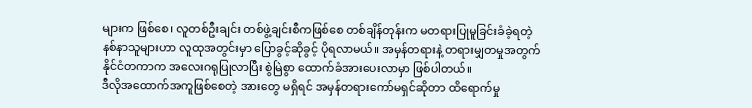များက ဖြစ်စေ၊ လူတစ်ဦးချင်း တစ်ဖွဲ့ချင်းစီကဖြစ်စေ တစ်ချိန်တုန်းက မတရားပြုမူခြင်းခံခဲ့ရတဲ့
နစ်နာသူများဟာ လူထုအတွင်းမှာ ပြောခွင့်ဆိုခွင့် ပိုရလာမယ်။ အမှန်တရားနဲ့ တရားမျှတမှုအတွက်
နိုင်ငံတကာက အလေးဂရုပြုလာပြီး စွဲမြဲစွာ ထောက်ခံအားပေးလာမှာ ဖြစ်ပါတယ်။
ဒီလိုအထောက်အကူဖြစ်စေတဲ့ အားတွေ မရှိရင် အမှန်တရားကော်မရှင်ဆိုတာ ထိရောက်မှု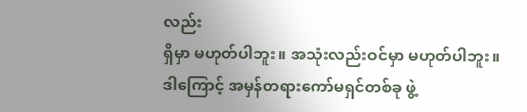လည်း
ရှိမှာ မဟုတ်ပါဘူး။ အသုံးလည်းဝင်မှာ မဟုတ်ပါဘူး။
ဒါကြောင့် အမှန်တရားကော်မရှင်တစ်ခု ဖွဲ့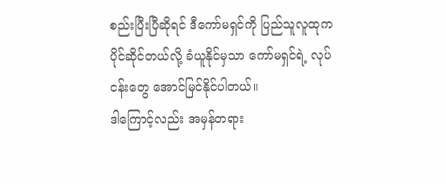စည်းပြီးပြီဆိုရင် ဒီကော်မရှင်ကို ပြည်သူလူထုက
ပိုင်ဆိုင်တယ်လို့ ခံယူနိုင်မှသာ ကော်မရှင်ရဲ့ လုပ်ငန်းတွေ အောင်မြင်နိုင်ပါတယ်။
ဒါကြောင့်လည်း အမှန်တရား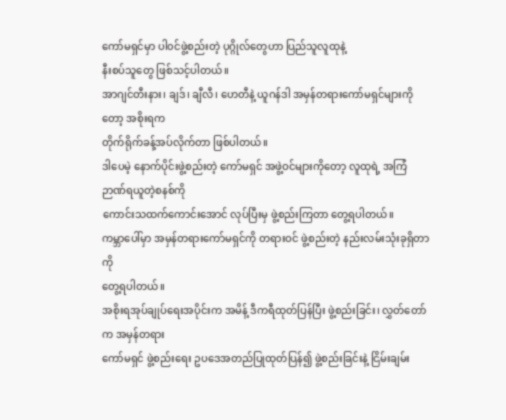ကော်မရှင်မှာ ပါ၀င်ဖွဲ့စည်းတဲ့ ပုဂ္ဂိုလ်တွေဟာ ပြည်သူလူထုနဲ့
နီးစပ်သူတွေ ဖြစ်သင့်ပါတယ်။
အာဂျင်တီးနား၊ ချဒ်၊ ချီလီ၊ ဟေတီနဲ့ ယူဂန်ဒါ အမှန်တရားကော်မရှင်များကိုတော့ အစိုးရက
တိုက်ရိုက်ခန့်အပ်လိုက်တာ ဖြစ်ပါတယ်။
ဒါပေမဲ့ နောက်ပိုင်းဖွဲ့စည်းတဲ့ ကော်မရှင် အဖွဲ့ဝင်များကိုတော့ လူထုရဲ့ အကြံဉာဏ်ရယူတဲ့စနစ်ကို
ကောင်းသထက်ကောင်းအောင် လုပ်ပြီးမှ ဖွဲ့စည်းကြတာ တွေ့ရပါတယ်။
ကမ္ဘာပေါ်မှာ အမှန်တရားကော်မရှင်ကို တရားဝင် ဖွဲ့စည်းတဲ့ နည်းလမ်းသုံးခုရှိတာကို
တွေ့ရပါတယ်။
အစိုးရအုပ်ချုပ်ရေးအပိုင်းက အမိန့် ဒီကရီထုတ်ပြန်ပြီး ဖွဲ့စည်းခြင်း၊ လွှတ်တော်က အမှန်တရား
ကော်မရှင် ဖွဲ့စည်းရေး ဥပဒေအတည်ပြုထုတ်ပြန်၍ ဖွဲ့စည်းခြင်းနဲ့ ငြိမ်းချမ်း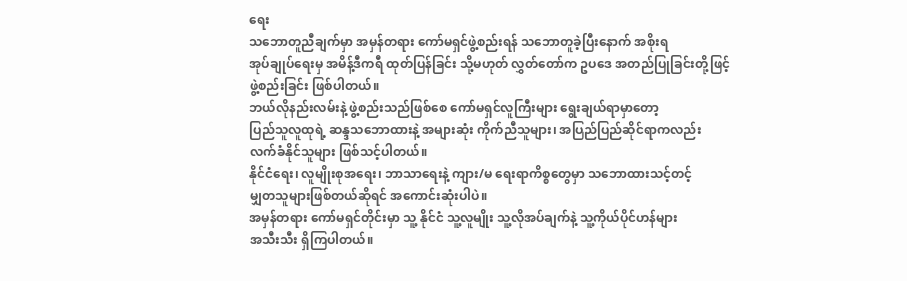ရေး
သဘောတူညီချက်မှာ အမှန်တရား ကော်မရှင်ဖွဲ့စည်းရန် သဘောတူခဲ့ပြီးနောက် အစိုးရ
အုပ်ချုပ်ရေးမှ အမိန့်ဒီကရီ ထုတ်ပြန်ခြင်း သို့မဟုတ် လွှတ်တော်က ဥပဒေ အတည်ပြုခြင်းတို့ဖြင့်
ဖွဲ့စည်းခြင်း ဖြစ်ပါတယ်။
ဘယ်လိုနည်းလမ်းနဲ့ ဖွဲ့စည်းသည်ဖြစ်စေ ကော်မရှင်လူကြီးများ ရွေးချယ်ရာမှာတော့
ပြည်သူလူထုရဲ့ ဆန္ဒသဘောထားနဲ့ အများဆုံး ကိုက်ညီသူများ၊ အပြည်ပြည်ဆိုင်ရာကလည်း
လက်ခံနိုင်သူများ ဖြစ်သင့်ပါတယ်။
နိုင်ငံရေး၊ လူမျိုးစုအရေး၊ ဘာသာရေးနဲ့ ကျား/မ ရေးရာကိစ္စတွေမှာ သဘောထားသင့်တင့်
မျှတသူများဖြစ်တယ်ဆိုရင် အကောင်းဆုံးပါပဲ။
အမှန်တရား ကော်မရှင်တိုင်းမှာ သူ့ နိုင်ငံ သူ့လူမျိုး သူ့လိုအပ်ချက်နဲ့ သူ့ကိုယ်ပိုင်ဟန်များ
အသီးသီး ရှိကြပါတယ်။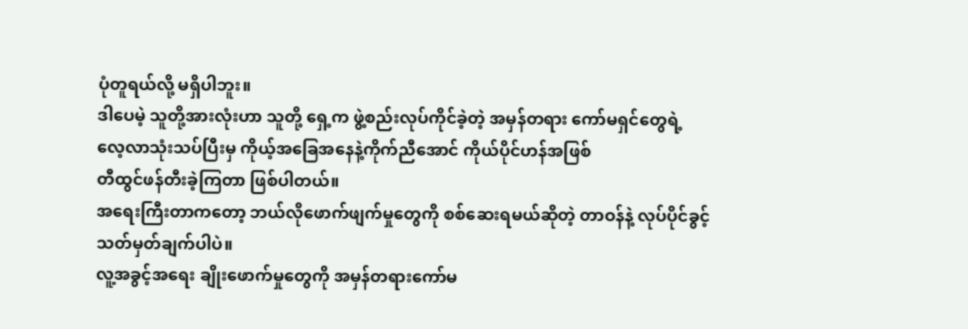ပုံတူရယ်လို့ မရှိပါဘူး။
ဒါပေမဲ့ သူတို့အားလုံးဟာ သူတို့ ရှေ့က ဖွဲ့စည်းလုပ်ကိုင်ခဲ့တဲ့ အမှန်တရား ကော်မရှင်တွေရဲ့
လေ့လာသုံးသပ်ပြီးမှ ကိုယ့်အခြေအနေနဲ့ကိုက်ညီအောင် ကိုယ်ပိုင်ဟန်အဖြစ်
တီထွင်ဖန်တီးခဲ့ကြတာ ဖြစ်ပါတယ်။
အရေးကြီးတာကတော့ ဘယ်လိုဖောက်ဖျက်မှုတွေကို စစ်ဆေးရမယ်ဆိုတဲ့ တာဝန်နဲ့ လုပ်ပိုင်ခွင့်
သတ်မှတ်ချက်ပါပဲ။
လူ့အခွင့်အရေး ချိုးဖောက်မှုတွေကို အမှန်တရားကော်မ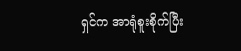ရှင်က အာရုံစူးစိုက်ပြီး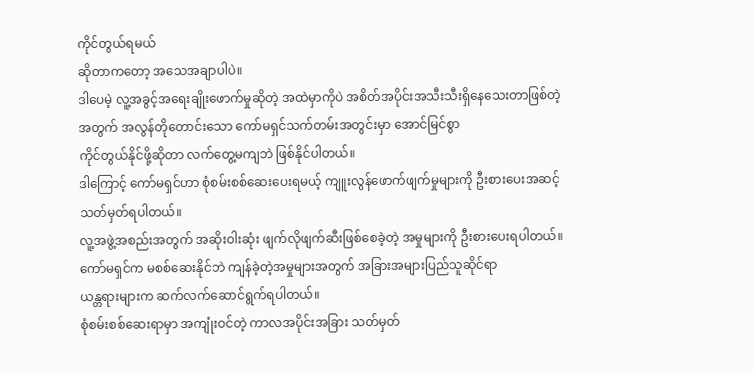ကိုင်တွယ်ရမယ်
ဆိုတာကတော့ အသေအချာပါပဲ။
ဒါပေမဲ့ လူ့အခွင့်အရေးချိုးဖောက်မှုဆိုတဲ့ အထဲမှာကိုပဲ အစိတ်အပိုင်းအသီးသီးရှိနေသေးတာဖြစ်တဲ့
အတွက် အလွန်တိုတောင်းသော ကော်မရှင်သက်တမ်းအတွင်းမှာ အောင်မြင်စွာ
ကိုင်တွယ်နိုင်ဖို့ဆိုတာ လက်တွေ့မကျဘဲ ဖြစ်နိုင်ပါတယ်။
ဒါကြောင့် ကော်မရှင်ဟာ စုံစမ်းစစ်ဆေးပေးရမယ့် ကျူးလွန်ဖောက်ဖျက်မှုများကို ဦးစားပေးအဆင့်
သတ်မှတ်ရပါတယ်။
လူ့အဖွဲ့အစည်းအတွက် အဆိုးဝါးဆုံး ဖျက်လိုဖျက်ဆီးဖြစ်စေခဲ့တဲ့ အမှုများကို ဦးစားပေးရပါတယ်။
ကော်မရှင်က မစစ်ဆေးနိုင်ဘဲ ကျန်ခဲ့တဲ့အမှုများအတွက် အခြားအများပြည်သူဆိုင်ရာ
ယန္တရားများက ဆက်လက်ဆောင်ရွက်ရပါတယ်။
စုံစမ်းစစ်ဆေးရာမှာ အကျုံးဝင်တဲ့ ကာလအပိုင်းအခြား သတ်မှတ်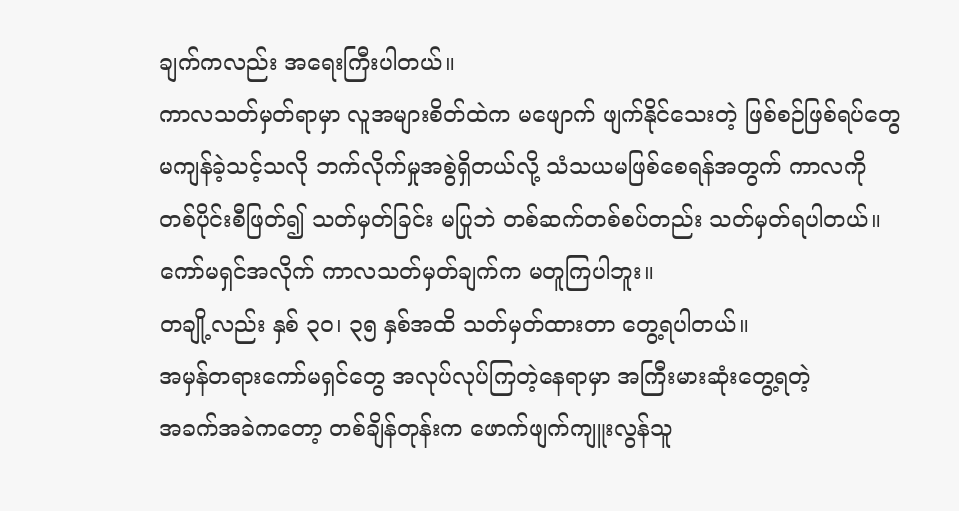ချက်ကလည်း အရေးကြီးပါတယ်။
ကာလသတ်မှတ်ရာမှာ လူအများစိတ်ထဲက မဖျောက် ဖျက်နိုင်သေးတဲ့ ဖြစ်စဉ်ဖြစ်ရပ်တွေ
မကျန်ခဲ့သင့်သလို ဘက်လိုက်မှုအစွဲရှိတယ်လို့ သံသယမဖြစ်စေရန်အတွက် ကာလကို
တစ်ပိုင်းစီဖြတ်၍ သတ်မှတ်ခြင်း မပြုဘဲ တစ်ဆက်တစ်စပ်တည်း သတ်မှတ်ရပါတယ်။
ကော်မရှင်အလိုက် ကာလသတ်မှတ်ချက်က မတူကြပါဘူး။
တချို့လည်း နှစ် ၃၀၊ ၃၅ နှစ်အထိ သတ်မှတ်ထားတာ တွေ့ရပါတယ်။
အမှန်တရားကော်မရှင်တွေ အလုပ်လုပ်ကြတဲ့နေရာမှာ အကြီးမားဆုံးတွေ့ရတဲ့
အခက်အခဲကတော့ တစ်ချိန်တုန်းက ဖောက်ဖျက်ကျူးလွန်သူ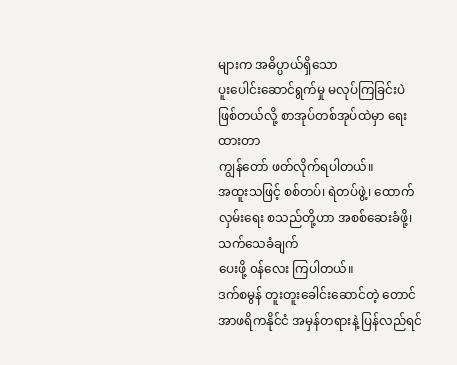များက အဓိပ္ပာယ်ရှိသော
ပူးပေါင်းဆောင်ရွက်မှု မလုပ်ကြခြင်းပဲ ဖြစ်တယ်လို့ စာအုပ်တစ်အုပ်ထဲမှာ ရေးထားတာ
ကျွန်တော် ဖတ်လိုက်ရပါတယ်။
အထူးသဖြင့် စစ်တပ်၊ ရဲတပ်ဖွဲ့၊ ထောက်လှမ်းရေး စသည်တို့ဟာ အစစ်ဆေးခံဖို့၊ သက်သေခံချက်
ပေးဖို့ ၀န်လေး ကြပါတယ်။
ဒက်စမွန် တူးတူးခေါင်းဆောင်တဲ့ တောင်အာဖရိကနိုင်ငံ အမှန်တရားနဲ့ ပြန်လည်ရင်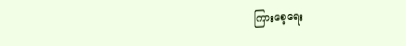ကြားစေ့ရေး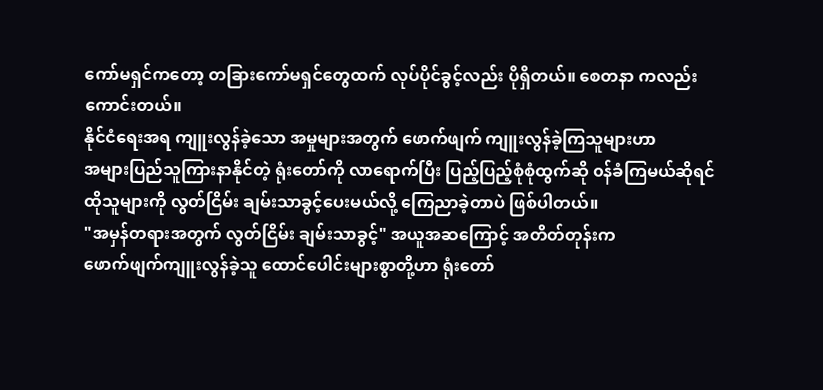ကော်မရှင်ကတော့ တခြားကော်မရှင်တွေထက် လုပ်ပိုင်ခွင့်လည်း ပိုရှိတယ်။ စေတနာ ကလည်း
ကောင်းတယ်။
နိုင်ငံရေးအရ ကျူးလွန်ခဲ့သော အမှုများအတွက် ဖောက်ဖျက် ကျူးလွန်ခဲ့ကြသူများဟာ
အများပြည်သူကြားနာနိုင်တဲ့ ရုံးတော်ကို လာရောက်ပြီး ပြည့်ပြည့်စုံစုံထွက်ဆို ၀န်ခံကြမယ်ဆိုရင်
ထိုသူများကို လွတ်ငြိမ်း ချမ်းသာခွင့်ပေးမယ်လို့ ကြေညာခဲ့တာပဲ ဖြစ်ပါတယ်။
"အမှန်တရားအတွက် လွတ်ငြိမ်း ချမ်းသာခွင့်" အယူအဆကြောင့် အတိတ်တုန်းက
ဖောက်ဖျက်ကျူးလွန်ခဲ့သူ ထောင်ပေါင်းများစွာတို့ဟာ ရုံးတော်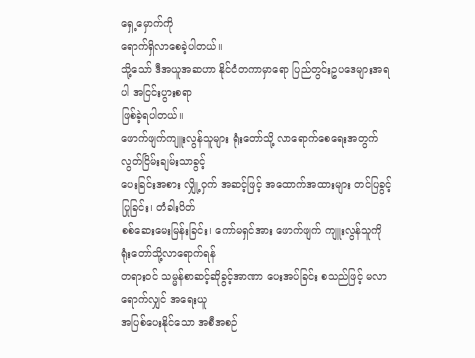ရှေ့မှောက်ကို
ရောက်ရှိလာစေခဲ့ပါတယ်။
သို့သော် ဒီအယူအဆဟာ နိုင်ငံတကာမှာရော ပြည်တွင်းဥပဒေများအရပါ အငြင်းပွားစရာ
ဖြစ်ခဲ့ရပါတယ်။
ဖောက်ဖျက်ကျူးလွန်သူများ ရုံးတော်သို့ လာရောက်စေရေးအတွက် လွတ်ငြိမ်းချမ်းသာခွင့်
ပေးခြင်းအစား လျှို့ဝှက် အဆင့်ဖြင့် အထောက်အထားများ တင်ပြခွင့်ပြုခြင်း၊ တံခါးပိတ်
စစ်ဆေးမေးမြန်းခြင်း၊ ကော်မရှင်အား ဖောက်ဖျက် ကျူးလွန်သူကို ရုံးတော်သို့လာရောက်ရန်
တရားဝင် သမ္မန်စာဆင့်ဆိုခွင့်အာဏာ ပေးအပ်ခြင်း စသည်ဖြင့် မလာရောက်လျှင် အရေးယူ
အပြစ်ပေးနိုင်သော အစီအစဉ်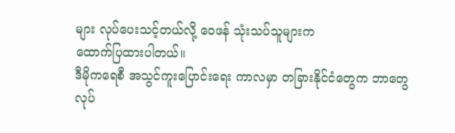များ လုပ်ပေးသင့်တယ်လို့ ဝေဖန် သုံးသပ်သူများက
ထောက်ပြထားပါတယ်။
ဒီမိုကရေစီ အသွင်ကူးပြောင်းရေး ကာလမှာ တခြားနိုင်ငံတွေက ဘာတွေ လုပ်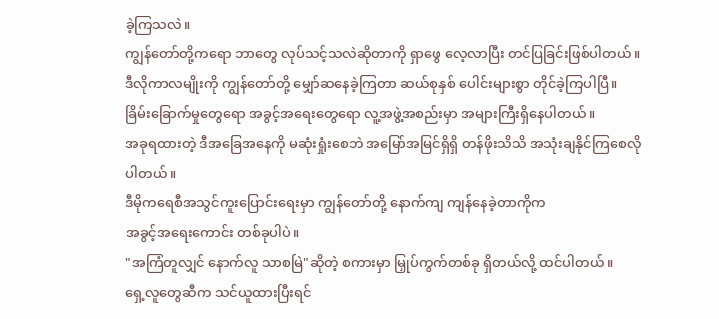ခဲ့ကြသလဲ။
ကျွန်တော်တို့ကရော ဘာတွေ လုပ်သင့်သလဲဆိုတာကို ရှာဖွေ လေ့လာပြီး တင်ပြခြင်းဖြစ်ပါတယ်။
ဒီလိုကာလမျိုးကို ကျွန်တော်တို့ မျှော်ဆနေခဲ့ကြတာ ဆယ်စုနှစ် ပေါင်းများစွာ တိုင်ခဲ့ကြပါပြီ။
ခြိမ်းခြောက်မှုတွေရော အခွင့်အရေးတွေရော လူ့အဖွဲ့အစည်းမှာ အများကြီးရှိနေပါတယ်။
အခုရထားတဲ့ ဒီအခြေအနေကို မဆုံးရှုံးစေဘဲ အမြော်အမြင်ရှိရှိ တန်ဖိုးသိသိ အသုံးချနိုင်ကြစေလို
ပါတယ်။
ဒီမိုကရေစီအသွင်ကူးပြောင်းရေးမှာ ကျွန်တော်တို့ နောက်ကျ ကျန်နေခဲ့တာကိုက
အခွင့်အရေးကောင်း တစ်ခုပါပဲ။
"အကြံတူလျှင် နောက်လူ သာစမြဲ"ဆိုတဲ့ စကားမှာ မြှုပ်ကွက်တစ်ခု ရှိတယ်လို့ ထင်ပါတယ်။
ရှေ့လူတွေဆီက သင်ယူထားပြီးရင်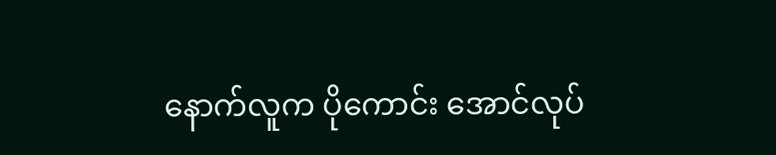နောက်လူက ပိုကောင်း အောင်လုပ်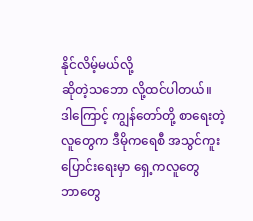နိုင်လိမ့်မယ်လို့
ဆိုတဲ့သဘော လို့ထင်ပါတယ်။
ဒါကြောင့် ကျွန်တော်တို့ စာရေးတဲ့ လူတွေက ဒီမိုကရေစီ အသွင်ကူးပြောင်းရေးမှာ ရှေ့ကလူတွေ
ဘာတွေ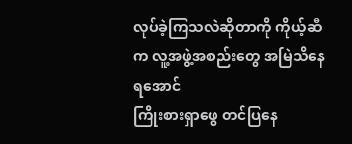လုပ်ခဲ့ကြသလဲဆိုတာကို ကိုယ့်ဆီက လူ့အဖွဲ့အစည်းတွေ အမြဲသိနေရအောင်
ကြိုးစားရှာဖွေ တင်ပြနေ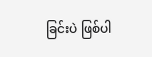ခြင်းပဲ ဖြစ်ပါ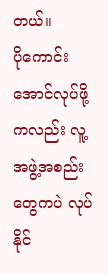တယ်။
ပိုကောင်းအောင်လုပ်ဖို့ကလည်း လူ့အဖွဲ့အစည်းတွေကပဲ လုပ်နိုင်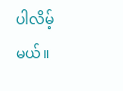ပါလိမ့်မယ်။